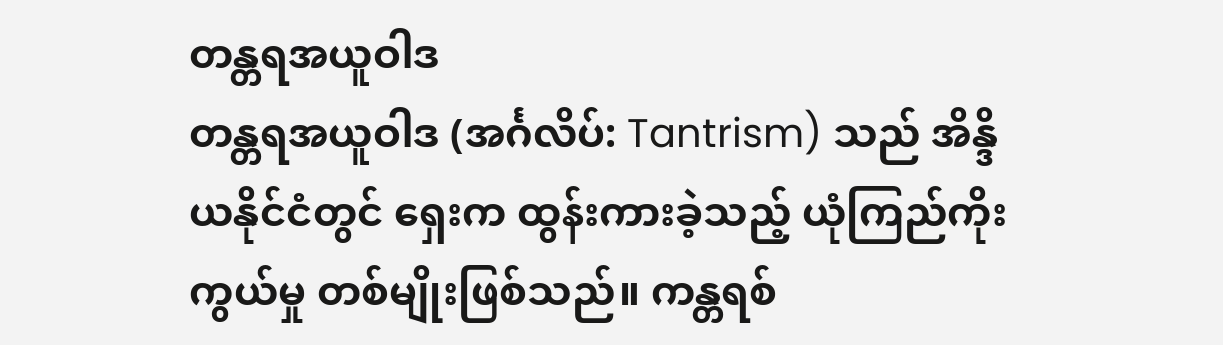တန္တရအယူဝါဒ
တန္တရအယူဝါဒ (အင်္ဂလိပ်: Tantrism) သည် အိန္ဒိယနိုင်ငံတွင် ရှေးက ထွန်းကားခဲ့သည့် ယုံကြည်ကိုးကွယ်မှု တစ်မျိုးဖြစ်သည်။ ကန္တရစ်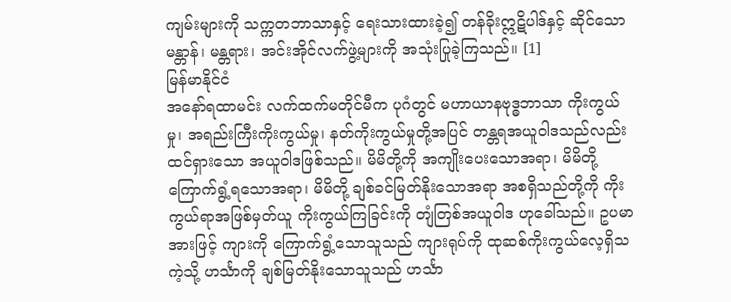ကျမ်းများကို သက္ကတဘာသာနှင့် ရေးသားထားခဲ့၍ တန်ခိုးဣဋိပါဒ်နှင့် ဆိုင်သော မန္တာန်၊ မန္တရား၊ အင်းအိုင်လက်ဖွဲ့များကို အသုံးပြုခဲ့ကြသည်။ [1]
မြန်မာနိုင်ငံ
အနော်ရထာမင်း လက်ထက်မတိုင်မီက ပုဂံတွင် မဟာယာနဗုဒ္ဓဘာသာ ကိုးကွယ်မှု၊ အရည်းကြီးကိုးကွယ်မှု၊ နတ်ကိုးကွယ်မှုတို့အပြင် တန္တရအယူဝါဒသည်လည်း ထင်ရှားသော အယူဝါဒဖြစ်သည်။ မိမိတို့ကို အကျိုးပေးသောအရာ၊ မိမိတို့ ကြောက်ရွံ့ရသောအရာ၊ မိမိတို့ ချစ်ခင်မြတ်နိုးသောအရာ အစရှိသည်တို့ကို ကိုးကွယ်ရာအဖြစ်မှတ်ယူ ကိုးကွယ်ကြခြင်းကို တျံတြစ်အယူဝါဒ ဟုခေါ်သည်။ ဥပမာအားဖြင့် ကျားကို ကြောက်ရွံ့သောသူသည် ကျားရုပ်ကို ထုဆစ်ကိုးကွယ်လေ့ရှိသကဲ့သို့ ဟင်္သာကို ချစ်မြတ်နိုးသောသူသည် ဟင်္သာ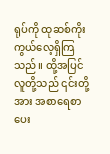ရုပ်ကို ထုဆစ်ကိုးကွယ်လေ့ရှိကြသည်။ ထို့အပြင်လူတို့သည် ၎င်းတို့အား အစာရေစာပေး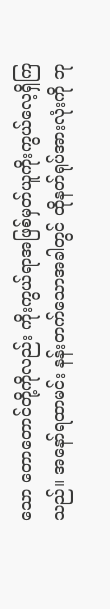သော တောတောင်တို့ကိုလည်း ကိုးကွယ်ရာအဖြစ်မှတ်ယူကိုးကွယ်လေ့ရှိကြသည်။ အနော်ရထာမင်း နန်းတက်သောအခါတွင် ထိုနတ်ရုပ်အားလုံးကို ဘု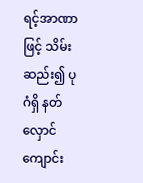ရင့်အာဏာဖြင့် သိမ်းဆည်း၍ ပုဂံရှိ နတ်လှောင်ကျောင်း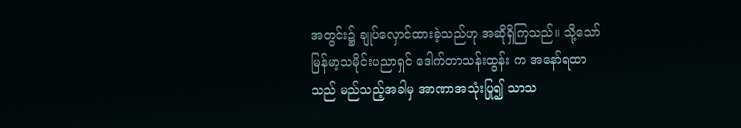အတွင်း၌ ချုပ်လှောင်ထားခဲ့သည်ဟု အဆိုရှိကြသည်။ သို့သော် မြန်မာ့သမိုင်းပညာရှင် ဒေါက်တာသန်းထွန်း က အနော်ရထာသည် မည်သည့်အခါမှ အာဏာအသုံးပြု၍ သာသ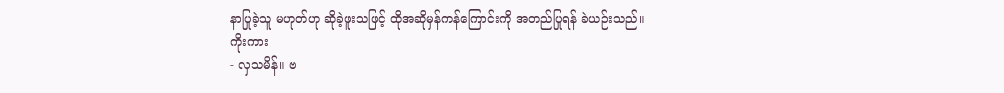နာပြုခဲ့သူ မဟုတ်ဟု ဆိုခဲ့ဖူးသဖြင့် ထိုအဆိုမှန်ကန်ကြောင်းကို အတည်ပြုရန် ခဲယဉ်းသည်။
ကိုးကား
- လှသမိန်။ ဗ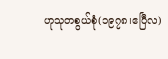ဟုသုတစွယ်စုံ(၁၉၇၈၊ဧပြီလ)